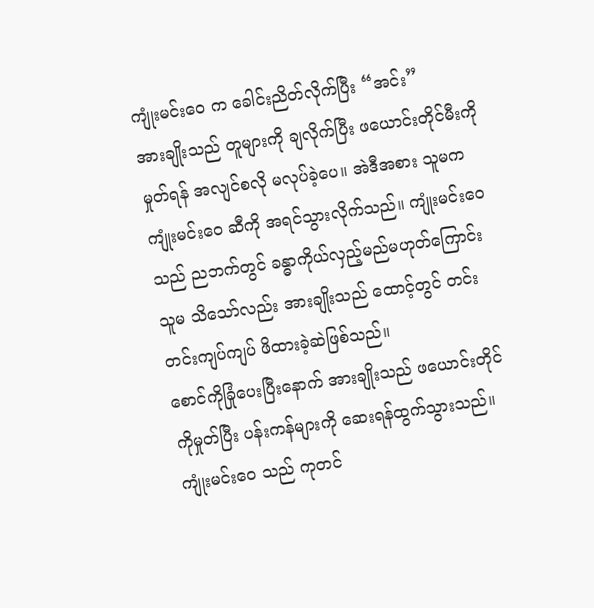ကျုံးမင်းဝေ က ခေါင်းညိတ်လိုက်ပြီး “အင်း”
အားချိုးသည် တူများကို ချလိုက်ပြီး ဖယောင်းတိုင်မီးကို မှုတ်ရန် အလျင်စလို မလုပ်ခဲ့ပေ။ အဲဒီအစား သူမက ကျုံးမင်းဝေ ဆီကို အရင်သွားလိုက်သည်။ ကျုံးမင်းဝေ သည် ညဘက်တွင် ခန္ဓာကိုယ်လှည့်မည်မဟုတ်ကြောင်း သူမ သိသော်လည်း အားချိုးသည် ထောင့်တွင် တင်းတင်းကျပ်ကျပ် ဖိထားခဲ့ဆဲဖြစ်သည်။
စောင်ကိုခြုံပေးပြီးနောက် အားချိုးသည် ဖယောင်းတိုင်ကိုမှုတ်ပြီး ပန်းကန်များကို ဆေးရန်ထွက်သွားသည်။
ကျုံးမင်းဝေ သည် ကုတင်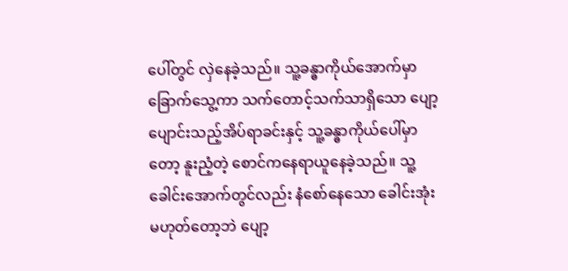ပေါ်တွင် လှဲနေခဲ့သည်။ သူ့ခန္ဓာကိုယ်အောက်မှာ ခြောက်သွေ့ကာ သက်တောင့်သက်သာရှိသော ပျော့ပျောင်းသည့်အိပ်ရာခင်းနှင့် သူ့ခန္ဓာကိုယ်ပေါ်မှာတော့ နူးညံ့တဲ့ စောင်ကနေရာယူနေခဲ့သည်။ သူ့ခေါင်းအောက်တွင်လည်း နံစော်နေသော ခေါင်းအုံးမဟုတ်တော့ဘဲ ပျော့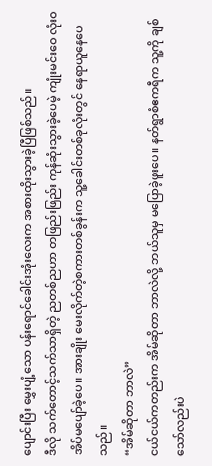ပျောင်းပြီး မွှေးပျံ့သော ပန်းရောင်ခေါင်းအုံးလေးက အစားထိုးသွားခဲ့ပြီဖြစ်သည်။
ဒီလို သက်တောင့်သက်သာရှိတဲ့ ညတစ်ညဟာ တဖြည်းဖြည်း ကုန်ဆုံးသွားခဲ့ပေမဲ့ ကျုံးမင်းဝေ လုံးဝ အိပ်မပျော်ခဲ့ပေ။ အားချိုး မေးလိုက်တဲ့စကားတစ်ခွန်းက သူ့ခေါင်းတစ်ခုလုံးတွင် နေရာယူနေပေသည်။
“အိမ်ဆိုတာ ဘာလဲ”
ငယ်ငယ်ကတည်းက အိမ်ဆိုတာ ဘာလဲလို့ ဘယ်သူမှ မပြောခဲ့ဖူးပေ။ နတ်ရွာစံဧကရီက သူ့ကို ချစ်သော်လည်းပဲ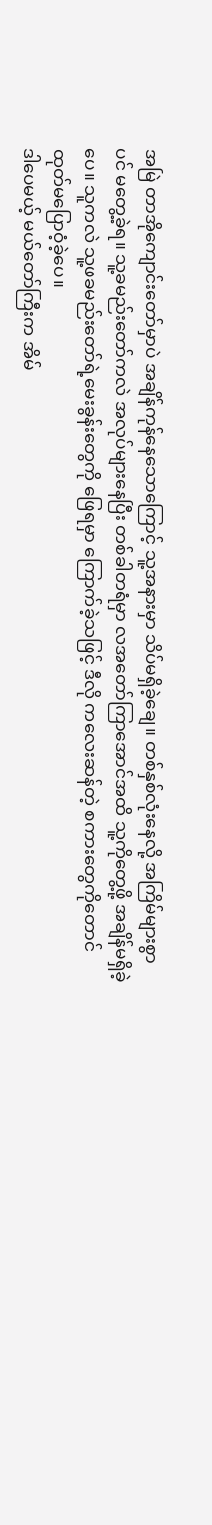အမြဲ တာအိုကျောင်းတော်မှာပဲ အချိန်ကုန်နေသောကြောင့် သူ့အနားမှာ သိပ်မရှိခဲ့ချေ။ တစ်နှစ်လုံးနေလို့ အကြိမ်များစွာပင် မတွေ့ခဲ့ရ။ သူ့ခမည်းတော်ကလဲ အလုပ်များနေပြီး တစ်ခါတရံမှာ လအတော်ကြာအောင်အထိ သူ့ကိုတွေ့ဖို့ အချိန်မရှိခဲ့ပေ။ သူကလဲ သူ့ဖခမည်းတော်ရဲ့မေးခွန်းတွေကို ဖြေရမှာ ကြောက်ခဲ့သဖြင့် ဒီလို ကလေးဆန်တဲ့ စကားတွေကိုတောင် ထုတ်မပြောဝံ့ခဲ့ပေ။
ဒါပေမယ့် မယ်တော်ကြီးက အိမ်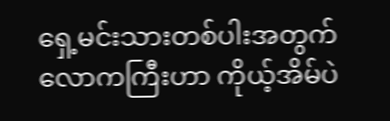ရှေ့မင်းသားတစ်ပါးအတွက် လောကကြီးဟာ ကိုယ့်အိမ်ပဲ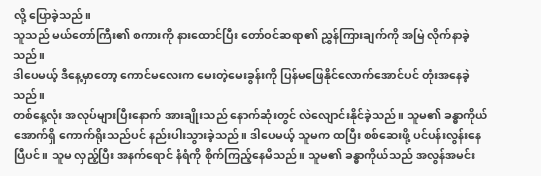လို့ ပြောခဲ့သည်။
သူသည် မယ်တော်ကြီး၏ စကားကို နားထောင်ပြီး တော်ဝင်ဆရာ၏ ညွှန်ကြားချက်ကို အမြဲ လိုက်နာခဲ့သည်။
ဒါပေမယ့် ဒီနေ့မှာတော့ ကောင်မလေးက မေးတဲ့မေးခွန်းကို ပြန်မဖြေနိုင်လောက်အောင်ပင် တုံးအနေခဲ့သည်။
တစ်နေ့လုံး အလုပ်များပြီးနောက် အားချိုးသည် နောက်ဆုံးတွင် လဲလျောင်းနိုင်ခဲ့သည်။ သူမ၏ ခန္ဓာကိုယ်အောက်ရှိ ကောက်ရိုးသည်ပင် နည်းပါးသွားခဲ့သည်။ ဒါပေမယ့် သူမက ထပြီး စစ်ဆေးဖို့ ပင်ပန်းလွန်းနေပြီပင်။ သူမ လှည့်ပြီး အနက်ရောင် နံရံကို စိုက်ကြည့်နေမိသည်။ သူမ၏ ခန္ဓာကိုယ်သည် အလွန်အမင်း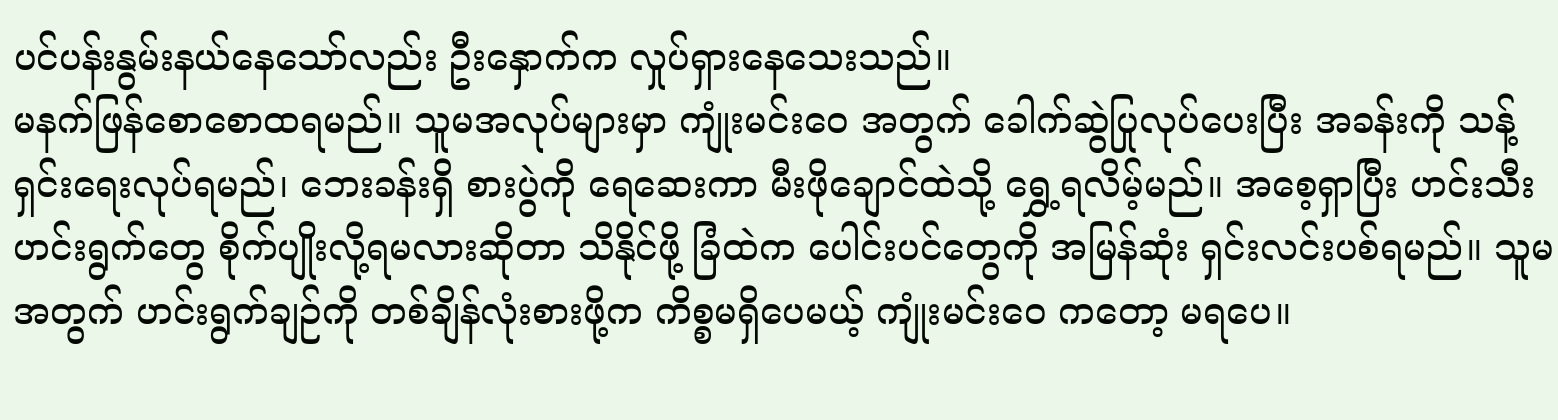ပင်ပန်းနွမ်းနယ်နေသော်လည်း ဦးနှောက်က လှုပ်ရှားနေသေးသည်။
မနက်ဖြန်စောစောထရမည်။ သူမအလုပ်များမှာ ကျုံးမင်းဝေ အတွက် ခေါက်ဆွဲပြုလုပ်ပေးပြီး အခန်းကို သန့်ရှင်းရေးလုပ်ရမည်၊ ဘေးခန်းရှိ စားပွဲကို ရေဆေးကာ မီးဖိုချောင်ထဲသို့ ရွှေ့ရလိမ့်မည်။ အစေ့ရှာပြီး ဟင်းသီးဟင်းရွက်တွေ စိုက်ပျိုးလို့ရမလားဆိုတာ သိနိုင်ဖို့ ခြံထဲက ပေါင်းပင်တွေကို အမြန်ဆုံး ရှင်းလင်းပစ်ရမည်။ သူမအတွက် ဟင်းရွက်ချဉ်ကို တစ်ချိန်လုံးစားဖို့က ကိစ္စမရှိပေမယ့် ကျုံးမင်းဝေ ကတော့ မရပေ။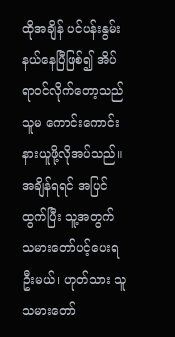ထိုအချိန် ပင်ပန်းနွမ်းနယ်နေပြီဖြစ်၍ အိပ်ရာဝင်လိုက်တော့သည် သူမ ကောင်းကောင်း နားယူဖို့လိုအပ်သည်။
အချိန်ရရင် အပြင်ထွက်ပြီး သူ့အတွက် သမားတော်ပင့်ပေးရဦးမယ်၊ ဟုတ်သား သူ သမားတော်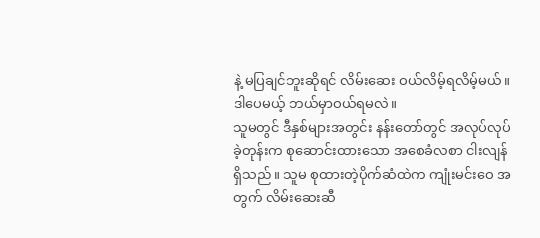နဲ့ မပြချင်ဘူးဆိုရင် လိမ်းဆေး ဝယ်လိမ့်ရလိမ့်မယ်။ ဒါပေမယ့် ဘယ်မှာဝယ်ရမလဲ။
သူမတွင် ဒီနှစ်များအတွင်း နန်းတော်တွင် အလုပ်လုပ်ခဲ့တုန်းက စုဆောင်းထားသော အစေခံလစာ ငါးလျန်ရှိသည်။ သူမ စုထားတဲ့ပိုက်ဆံထဲက ကျုံးမင်းဝေ အတွက် လိမ်းဆေးဆီ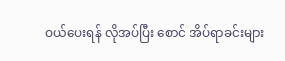ဝယ်ပေးရန် လိုအပ်ပြီး စောင် အိပ်ရာခင်းများ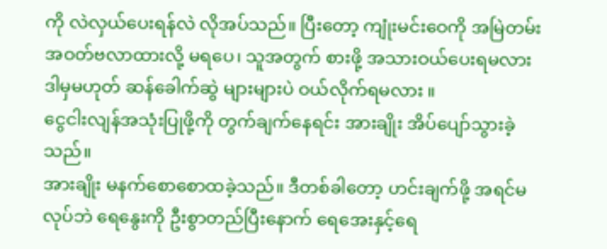ကို လဲလှယ်ပေးရန်လဲ လိုအပ်သည်။ ပြီးတော့ ကျုံးမင်းဝေကို အမြဲတမ်း အဝတ်ဗလာထားလို့ မရပေ၊ သူအတွက် စားဖို့ အသားဝယ်ပေးရမလား ဒါမှမဟုတ် ဆန်ခေါက်ဆွဲ များများပဲ ဝယ်လိုက်ရမလား ။
ငွေငါးလျန်အသုံးပြုဖို့ကို တွက်ချက်နေရင်း အားချိုး အိပ်ပျော်သွားခဲ့သည်။
အားချိုး မနက်စောစောထခဲ့သည်။ ဒီတစ်ခါတော့ ဟင်းချက်ဖို့ အရင်မလုပ်ဘဲ ရေနွေးကို ဦးစွာတည်ပြီးနောက် ရေအေးနှင့်ရေ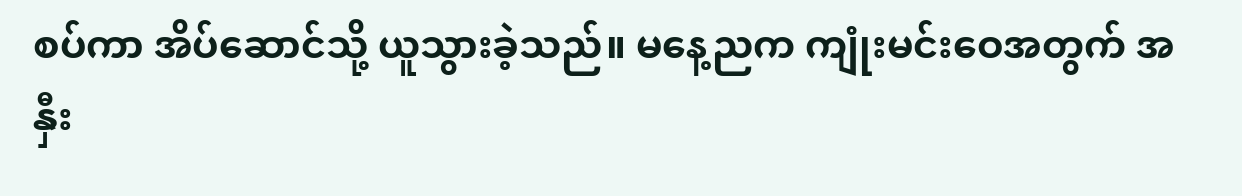စပ်ကာ အိပ်ဆောင်သို့ ယူသွားခဲ့သည်။ မနေ့ညက ကျုံးမင်းဝေအတွက် အနှီး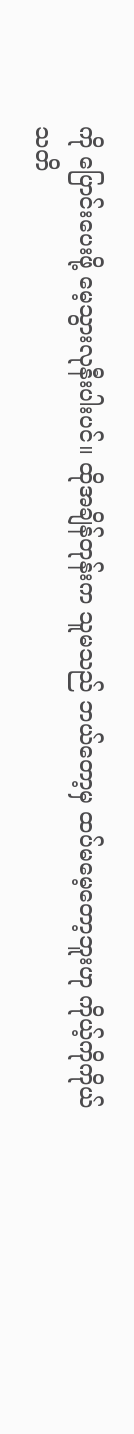ကို ပြောင်းပေးဖို့ မေ့သွားလုနီးပါးပင်။ ထိုအချိန်တုန်းက သူမသည် ဘယ်တော့မှ ထပ်မမေ့တော့ဘူးဟု ကိုယ့်ကိုကိုယ် သတိ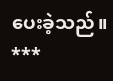ပေးခဲ့သည်။
***